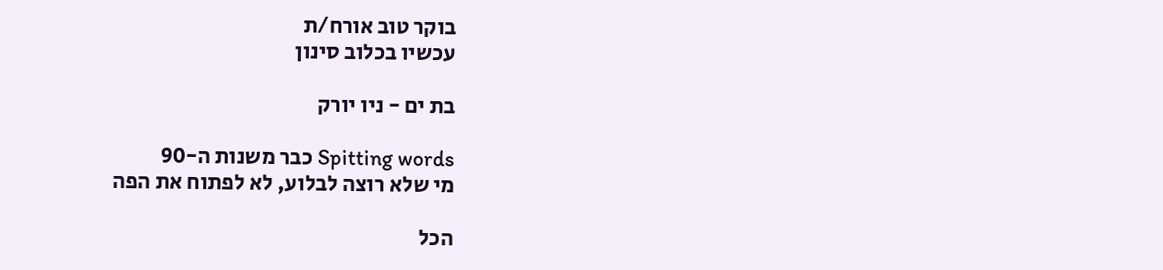בוקר טוב אורח/ת
עכשיו בכלוב סינון

בת ים - ניו יורק

Spitting words כבר משנות ה-90
מי שלא רוצה לבלוע, לא לפתוח את הפה

הכל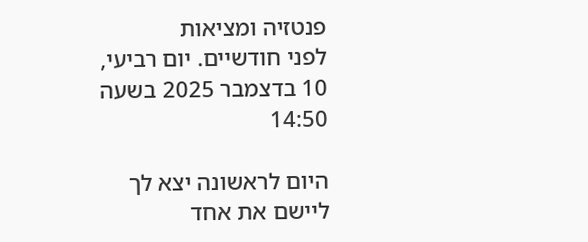פנטזיה ומציאות
לפני חודשיים. יום רביעי, 10 בדצמבר 2025 בשעה 14:50

היום לראשונה יצא לך ליישם את אחד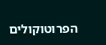הפרוטוקולים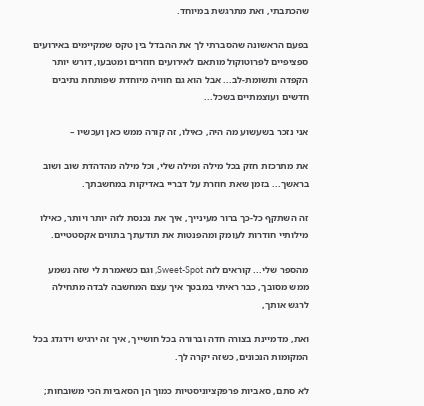שהכתבתי, ואת מתרגשת במיוחד.

בפעם הראשונה שהסברתי לך את ההבדל בין טקס שמקיימים באירועים ספציפיים לפרוטוקול מותאם לאירועים חוזרים ומטבעו, דורש יותר הקפדה ותשומת-לב... אבל הוא גם חוויה מיוחדת שפותחת נתיבים חדשים ועוצמתיים בשכל...

אני נזכר בשעשוע מה היה, כאילו, זה קורה ממש כאן ועכשיו –

את מתרכזת חזק בכל מילה ומילה שלי, וכל מילה מהדהדת שוב ושוב בראשך... בזמן שאת חוזרת על דבריי באדיקות במחשבתך.

זה השתקף כל-כך ברור מעינייך, איך את נכנסת לזה יותר ויותר, כאילו מילותיי חודרות לעומק ומהפנטות את תודעתך בתווים אקסטטיים.

מהספר שלי... קוראים לזה Sweet-Spot, וגם כשאמרת לי שזה נשמע ממש מסובך, כבר ראיתי במבטך איך עצם המחשבה לבדה מתחילה לרגש אותך,

ואת, מדמיינת בצורה חדה וברורה בכל חושייך, איך זה ירגיש וידגדג בכל המקומות הנכונים, כשזה יקרה לך.

לא סתם, סאביות פרפקציוניסטיות כמוך הן הסאביות הכי משובחות;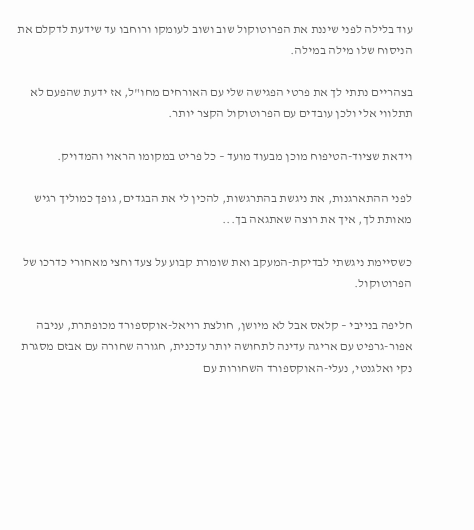עוד בלילה לפני שיננת את הפרוטוקול שוב ושוב לעומקו ורוחבו עד שידעת לדקלם את הניסוח שלו מילה במילה.

בצהריים נתתי לך את פרטי הפגישה שלי עם האורחים מחו"ל, אז ידעת שהפעם לא תתלווי אלי ולכן עובדים עם הפרוטוקול הקצר יותר.

וידאת שציוד-הטיפוח מוכן מבעוד מועד – כל פריט במקומו הראוי והמדויק.

לפני ההתארגנות, את ניגשת בהתרגשות, להכין לי את הבגדים, גופך כמוליך רגיש מאותת לך, איך את רוצה שאתגאה בך...

כשסיימת ניגשתי לבדיקת-המעקב ואת שומרת קבוע על צעד וחצי מאחורי כדרכו של הפרוטוקול.

חליפה בנייבי – קלאס אבל לא מיושן, חולצת רויאל-אוקספורד מכופתרת, עניבה אפור-גרפיט עם אריגה עדינה לתחושה יותר עדכנית, חגורה שחורה עם אבזם מסגרת נקי ואלגנטי, נעלי-האוקספורד השחורות עם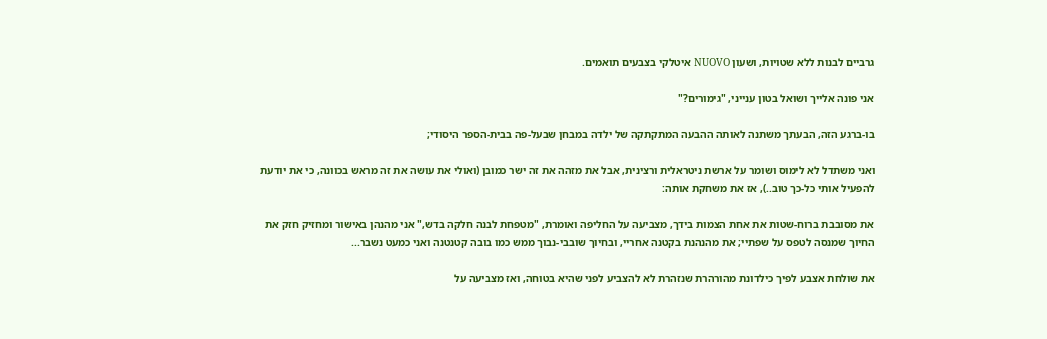גרביים לבנות ללא שטויות, ושעון NUOVO איטלקי בצבעים תואמים.

אני פונה אלייך ושואל בטון ענייני, "גימורים?"

בו-ברגע הזה, הבעתך משתנה לאותה ההבעה המתקתקה של ילדה במבחן שבעל-פה בבית-הספר היסודי;

ואני משתדל לא לימוס ושומר על ארשת ניטראלית ורצינית, אבל את מזהה את זה ישר כמובן (ואולי את עושה את זה מראש בכוונה, כי את יודעת להפעיל אותי כל-כך טוב..), אז את משחקת אותה:

את מסובבת ברוח-שטות את אחת הצמות בידך, מצביעה על החליפה ואומרת, "מטפחת לבנה חלקה בדש," אני מהנהן באישור ומחזיק חזק את החיוך שמנסה לטפס על שפתיי; את מהנהנת בקטנה אחריי, ובחיוך שובבי-נבוך ממש כמו בובה קטנטנה ואני כמעט נשבר...

את שולחת אצבע לפיך כילדונת מהורהרת שנזהרת לא להצביע לפני שהיא בטוחה, ואז מצביעה על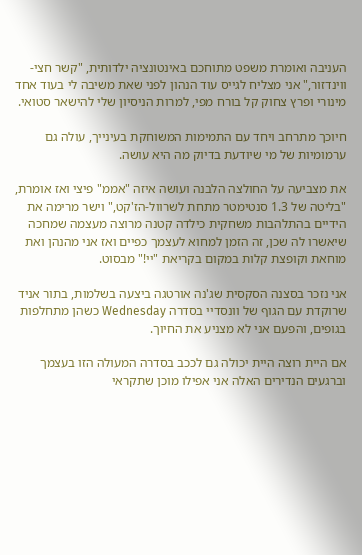העניבה ואומרת משפט מתוחכם באינטונציה ילדותית, "קשר חצי-ווינדזור," אני מצליח לגייס עוד הנהון לפני שאת משיבה לי בעוד אחד מינורי ופרץ צחוק קל בורח מפי, למרות הניסיון שלי להישאר סטואי.

חיוכך מתרחב ויחד עם התמימות המשוחקת בעינייך, עולה גם ערמומיות של מי שיודעת בדיוק מה היא עושה.

את מצביעה על החולצה הלבנה ועושה איזה "אממ" פיצי ואז אומרת, "בליטה של 1.3 סנטימטר מתחת לשרוול-הז'קט," וישר מרימה את הידיים בהתלהבות משחקית כילדה קטנה מרוצה מעצמה שמחכה שיאשרו לה שכן, זה הזמן למחוא לעצמך כפיים ואז אני מהנהן ואת מוחאת וקופצת קלות במקום בקריאת "יי!" מבסוט.

אני נזכר בסצנה הסקסית שג'נה אורטגה ביצעה בשלמות, בתור אניד שרוקדת עם הגוף של וונסדיי בסדרה Wednesday כשהן מתחלפות בגופים, והפעם אני לא מצניע את החיוך.

אם היית רוצה היית יכולה גם לככב בסדרה המעולה הזו בעצמך וברגעים הנדירים האלה אני אפילו מוכן שתקראי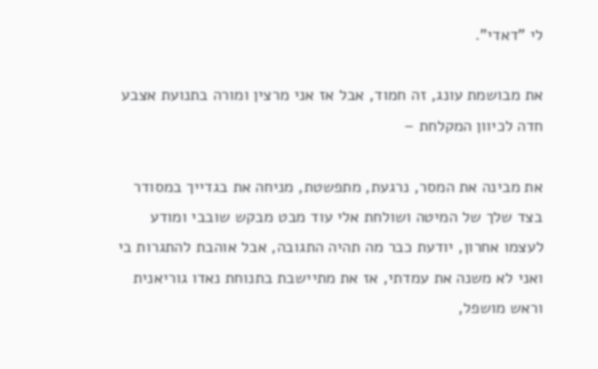לי "דאדי".

את מבושמת עונג, זה חמוד, אבל אז אני מרצין ומורה בתנועת אצבע חדה לכיוון המקלחת –

את מבינה את המסר, נרגעת, מתפשטת, מניחה את בגדייך במסודר בצד שלך של המיטה ושולחת אלי עוד מבט מבקש שובבי ומודע לעצמו אחרון, יודעת כבר מה תהיה התגובה, אבל אוהבת להתגרות בי ואני לא משנה את עמדתי, אז את מתיישבת בתנוחת נאדו גוריאנית וראש מושפל,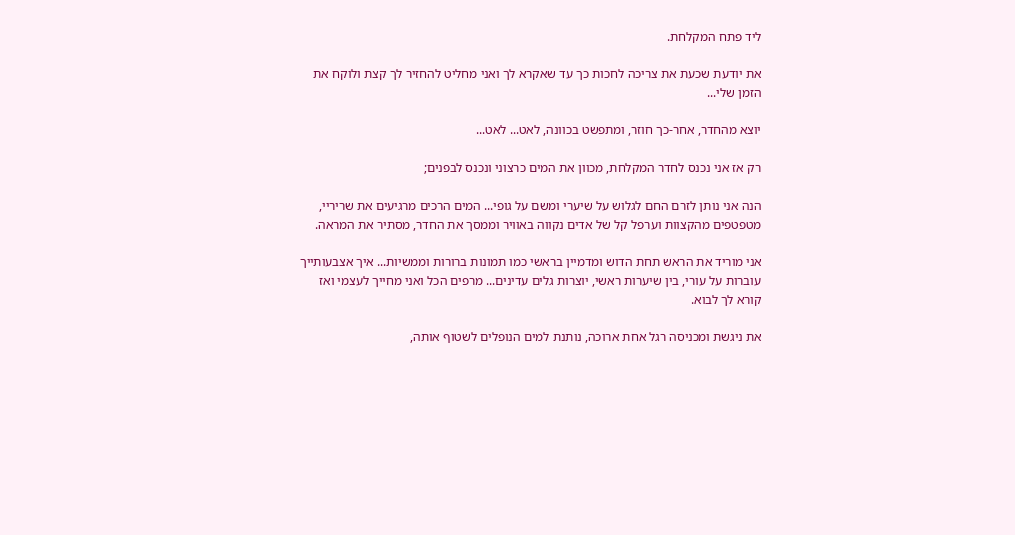ליד פתח המקלחת.

את יודעת שכעת את צריכה לחכות כך עד שאקרא לך ואני מחליט להחזיר לך קצת ולוקח את הזמן שלי...

יוצא מהחדר, אחר-כך חוזר, ומתפשט בכוונה, לאט... לאט...

רק אז אני נכנס לחדר המקלחת, מכוון את המים כרצוני ונכנס לבפנים;

הנה אני נותן לזרם החם לגלוש על שיערי ומשם על גופי... המים הרכים מרגיעים את שריריי, מטפטפים מהקצוות וערפל קל של אדים נקווה באוויר וממסך את החדר, מסתיר את המראה.

אני מוריד את הראש תחת הדוש ומדמיין בראשי כמו תמונות ברורות וממשיות... איך אצבעותייך עוברות על עורי, בין שיערות ראשי, יוצרות גלים עדינים... מרפים הכל ואני מחייך לעצמי ואז קורא לך לבוא.

את ניגשת ומכניסה רגל אחת ארוכה, נותנת למים הנופלים לשטוף אותה,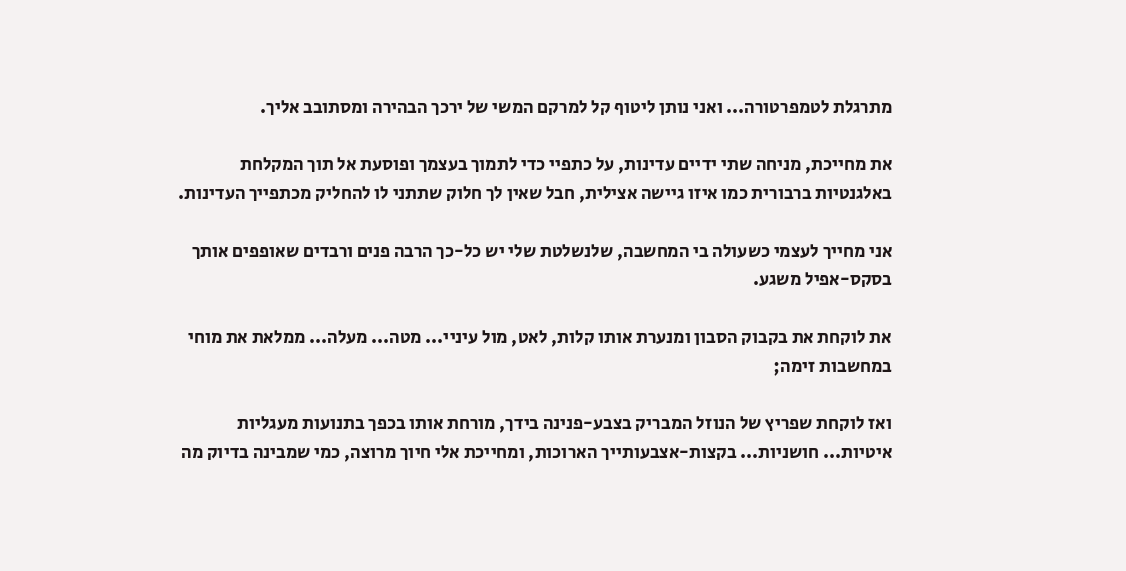מתרגלת לטמפרטורה... ואני נותן ליטוף קל למרקם המשי של ירכך הבהירה ומסתובב אליך.

את מחייכת, מניחה שתי ידיים עדינות, על כתפיי כדי לתמוך בעצמך ופוסעת אל תוך המקלחת באלגנטיות ברבורית כמו איזו גיישה אצילית, חבל שאין לך חלוק שתתני לו להחליק מכתפייך העדינות.

אני מחייך לעצמי כשעולה בי המחשבה, שלנשלטת שלי יש כל-כך הרבה פנים ורבדים שאופפים אותך בסקס-אפיל משגע.

את לוקחת את בקבוק הסבון ומנערת אותו קלות, לאט, מול עיניי... מטה... מעלה... ממלאת את מוחי במחשבות זימה;

ואז לוקחת שפריץ של הנוזל המבריק בצבע-פנינה בידך, מורחת אותו בכפך בתנועות מעגליות איטיות... חושניות... בקצות-אצבעותייך הארוכות, ומחייכת אלי חיוך מרוצה, כמי שמבינה בדיוק מה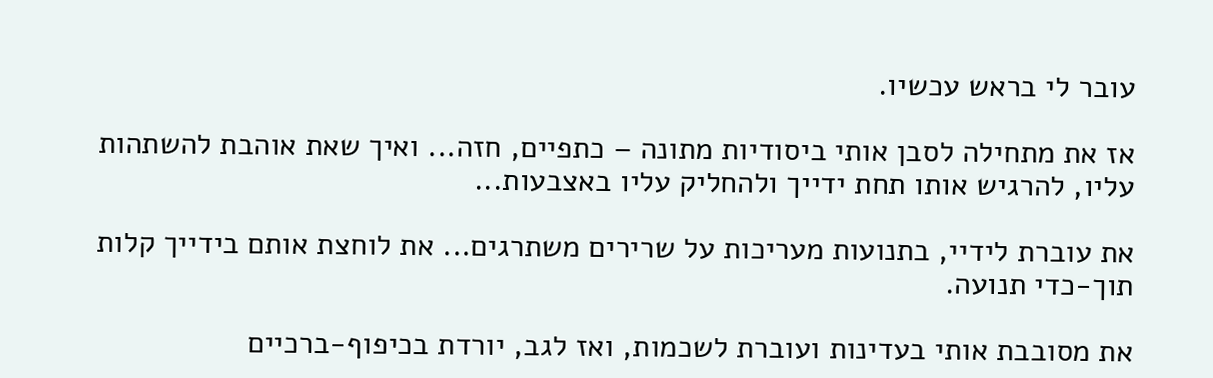עובר לי בראש עכשיו.

אז את מתחילה לסבן אותי ביסודיות מתונה – כתפיים, חזה... ואיך שאת אוהבת להשתהות עליו, להרגיש אותו תחת ידייך ולהחליק עליו באצבעות...

את עוברת לידיי, בתנועות מעריכות על שרירים משתרגים... את לוחצת אותם בידייך קלות תוך-כדי תנועה.

את מסובבת אותי בעדינות ועוברת לשכמות, ואז לגב, יורדת בכיפוף-ברכיים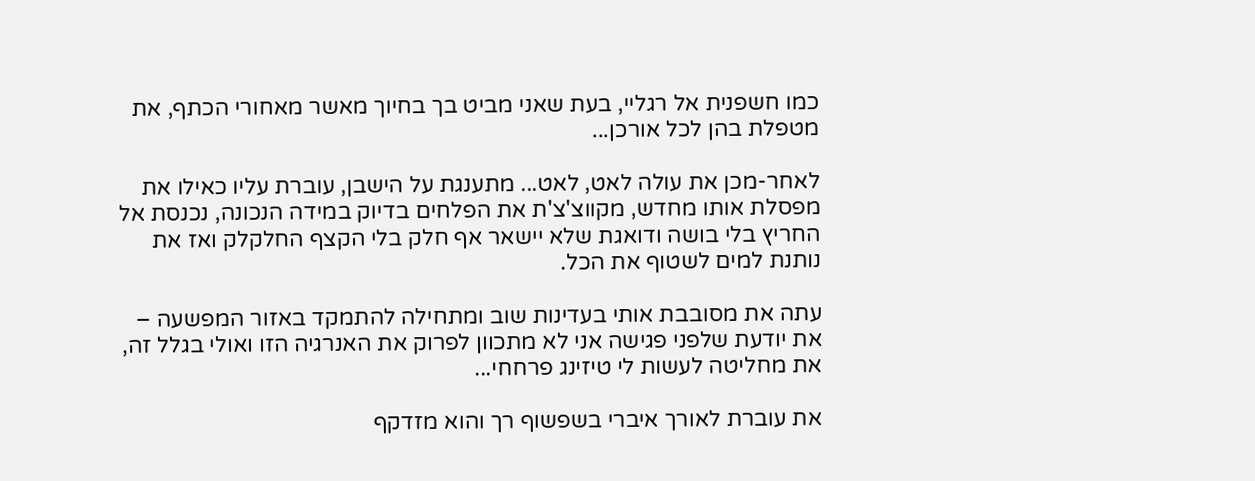כמו חשפנית אל רגליי, בעת שאני מביט בך בחיוך מאשר מאחורי הכתף, את מטפלת בהן לכל אורכן...

לאחר-מכן את עולה לאט, לאט... מתענגת על הישבן, עוברת עליו כאילו את מפסלת אותו מחדש, מקווצ'צ'ת את הפלחים בדיוק במידה הנכונה, נכנסת אל החריץ בלי בושה ודואגת שלא יישאר אף חלק בלי הקצף החלקלק ואז את נותנת למים לשטוף את הכל.

עתה את מסובבת אותי בעדינות שוב ומתחילה להתמקד באזור המפשעה – את יודעת שלפני פגישה אני לא מתכוון לפרוק את האנרגיה הזו ואולי בגלל זה, את מחליטה לעשות לי טיזינג פרחחי...

את עוברת לאורך איברי בשפשוף רך והוא מזדקף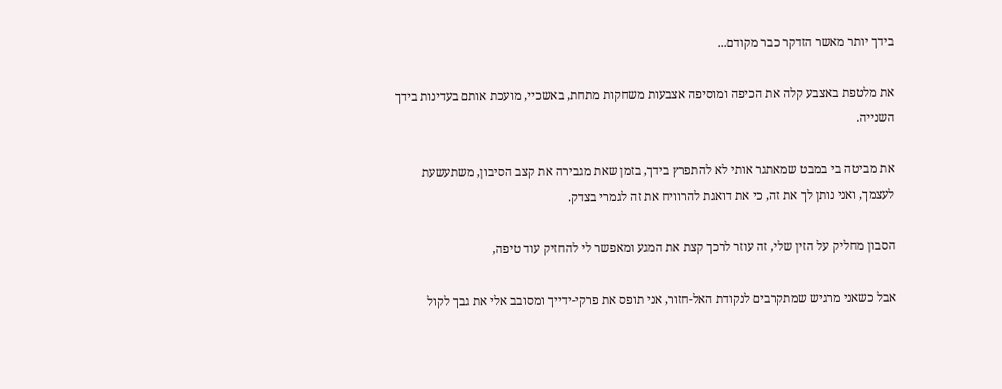בידך יותר מאשר הזדקר כבר מקודם...

את מלטפת באצבע קלה את הכיפה ומוסיפה אצבעות משחקות מתחת, באשכיי, מועכת אותם בעדינות בידך השנייה.

את מביטה בי במבט שמאתגר אותי לא להתפרץ בידך, בזמן שאת מגבירה את קצב הסיבון, משתעשעת לעצמך, ואני נותן לך את זה, כי את דואגת להרוויח את זה לגמרי בצדק.

הסבון מחליק על הזין שלי, זה עוזר לרכך קצת את המגע ומאפשר לי להחזיק עוד טיפה,

אבל כשאני מרגיש שמתקרבים לנקודת האל-חזור, אני תופס את פרקי-ידייך ומסובב אלי את גבך לקול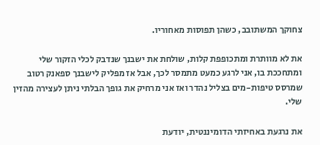צחוקך המשתובב, כשהן תפוסות מאחוריו.

את לא מוותרת ומתכופפת קלות, שולחת את ישבנך שנדבק לכלי הזקור שלי ומתחככת בו, אני לרגע כמעט מתמסר לכך, אבל אז מפליק לישבנך ספאנק רטוב שמרסס טיפות-מים בצליל נהדר ואז אני מרחיק את גופך הבלתי ניתן לעצירה מהזין שלי.

את נרגעת באחיזתי הדומיננטית, יודעת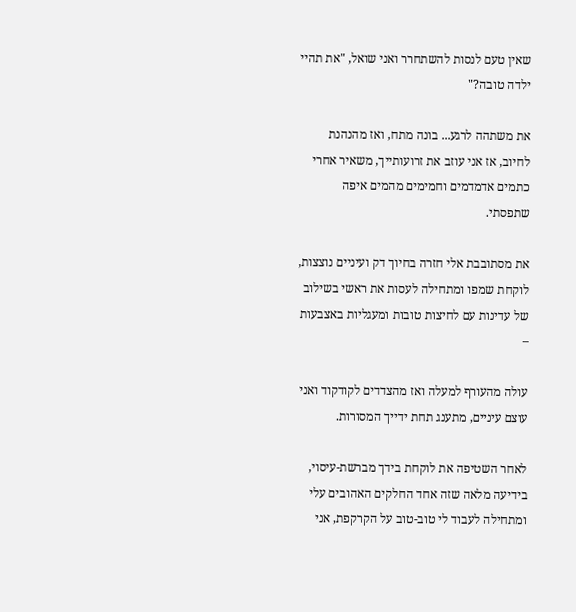שאין טעם לנסות להשתחרר ואני שואל, "את תהיי ילדה טובה?"

את משתהה לרגע... בונה מתח, ואז מהנהנת לחיוב, אז אני עוזב את זרועותייך, משאיר אחרי כתמים אדמדמים וחמימים מהמים איפה שתפסתי.

את מסתובבת אלי חזרה בחיוך דק ועיניים נוצצות, לוקחת שמפו ומתחילה לעסות את ראשי בשילוב של עדינות עם לחיצות טובות ומעגליות באצבעות –

עולה מהעורף למעלה ואז מהצדדים לקודקוד ואני עוצם עיניים, מתענג תחת ידייך המסורות.

לאחר השטיפה את לוקחת בידך מברשת-עיסוי, בידיעה מלאה שזה אחד החלקים האהובים עלי ומתחילה לעבוד לי טוב-טוב על הקרקפת, אני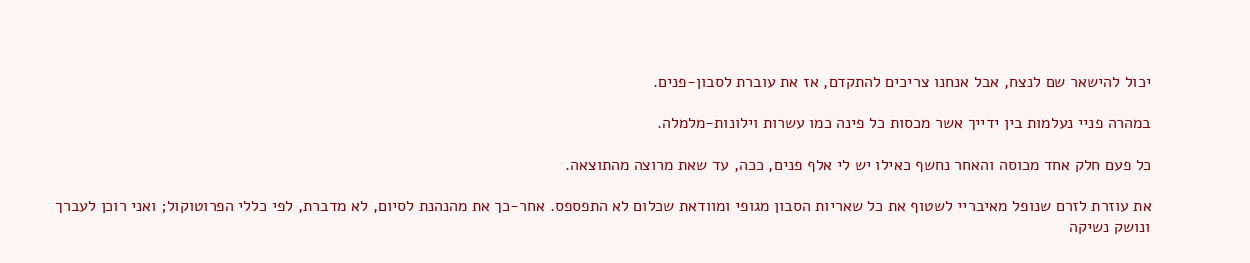יכול להישאר שם לנצח, אבל אנחנו צריכים להתקדם, אז את עוברת לסבון-פנים.

במהרה פניי נעלמות בין ידייך אשר מכסות כל פינה כמו עשרות וילונות-מלמלה.

כל פעם חלק אחד מכוסה והאחר נחשף כאילו יש לי אלף פנים, ככה, עד שאת מרוצה מהתוצאה.

את עוזרת לזרם שנופל מאיבריי לשטוף את כל שאריות הסבון מגופי ומוודאת שכלום לא התפספס. אחר-כך את מהנהנת לסיום, לא מדברת, לפי כללי הפרוטוקול; ואני רוכן לעברך ונושק נשיקה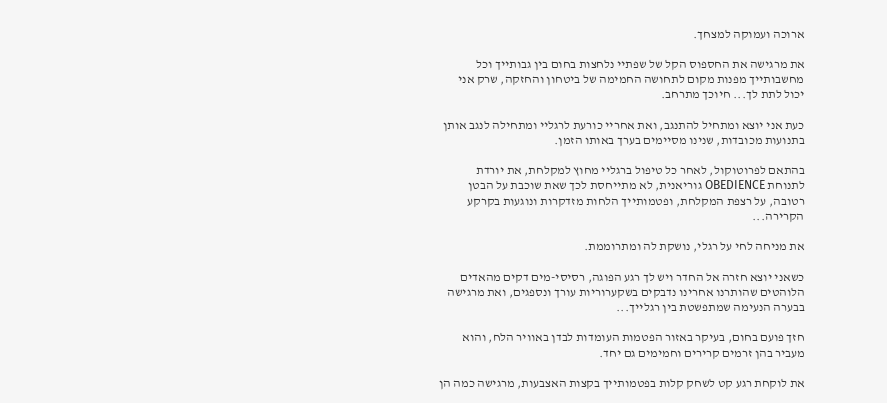ארוכה ועמוקה למצחך.

את מרגישה את החספוס הקל של שפתיי נלחצות בחום בין גבותייך וכל מחשבותייך מפנות מקום לתחושה החמימה של ביטחון והחזקה, שרק אני יכול לתת לך... חיוכך מתרחב.

כעת אני יוצא ומתחיל להתנגב, ואת אחריי כורעת לרגליי ומתחילה לנגב אותן בתנועות מכובדות, שנינו מסיימים בערך באותו הזמן.

בהתאם לפרוטוקול, לאחר כל טיפול ברגליי מחוץ למקלחת, את יורדת לתנוחת OBEDIENCE גוריאנית, לא מתייחסת לכך שאת שוכבת על הבטן רטובה, על רצפת המקלחת, ופטמותייך הלחות מזדקרות ונוגעות בקרקע הקרירה...

את מניחה לחי על רגלי, נושקת לה ומתרוממת.

כשאני יוצא חזרה אל החדר ויש לך רגע הפוגה, רסיסי-מים דקים מהאדים הלוהטים שהותרנו אחרינו נדבקים בשקערוריות עורך ונספגים, ואת מרגישה בבערה הנעימה שמתפשטת בין רגלייך...

חזך פועם בחום, בעיקר באזור הפטמות העומדות לבדן באוויר הלח, והוא מעביר בהן זרמים קרירים וחמימים גם יחד.

את לוקחת רגע קט לשחק קלות בפטמותייך בקצות האצבעות, מרגישה כמה הן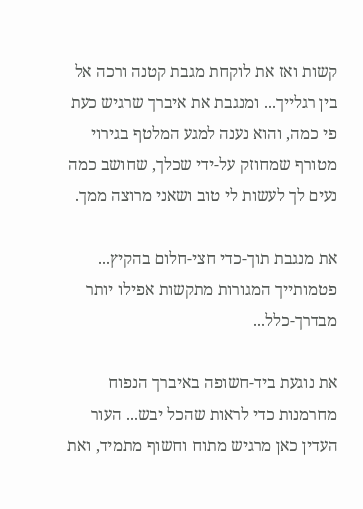קשות ואז את לוקחת מגבת קטנה ורכה אל בין רגלייך... ומנגבת את איברך שרגיש כעת פי כמה, והוא נענה למגע המלטף בגירוי מטורף שמחוזק על-ידי שכלך, שחושב כמה נעים לך לעשות לי טוב ושאני מרוצה ממך.

את מנגבת תוך-כדי חצי-חלום בהקיץ... פטמותייך המגורות מתקשות אפילו יותר מבדרך-כלל...

את נוגעת ביד-חשופה באיברך הנפוח מחרמנות כדי לראות שהכל יבש... העור העדין כאן מרגיש מתוח וחשוף מתמיד, ואת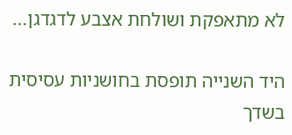לא מתאפקת ושולחת אצבע לדגדגן...

היד השנייה תופסת בחושניות עסיסית בשדך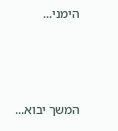הימני...



המשך יבוא...